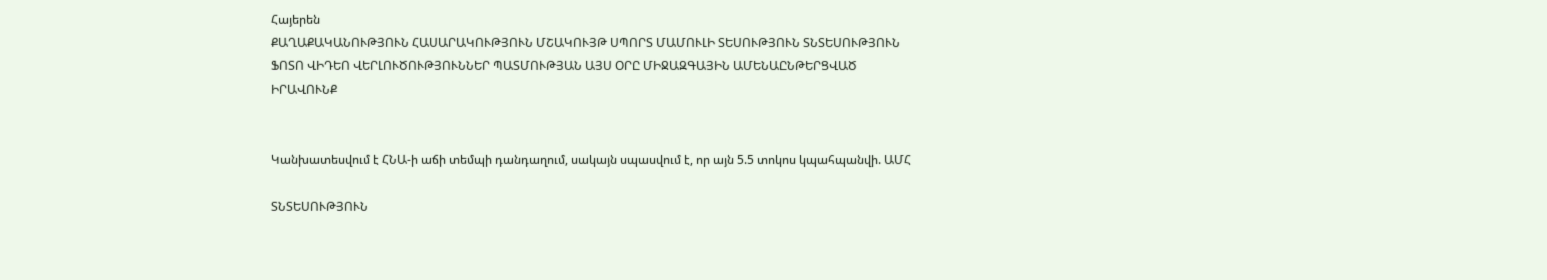Հայերեն
ՔԱՂԱՔԱԿԱՆՈՒԹՅՈՒՆ ՀԱՍԱՐԱԿՈՒԹՅՈՒՆ ՄՇԱԿՈՒՅԹ ՍՊՈՐՏ ՄԱՄՈՒԼԻ ՏԵՍՈՒԹՅՈՒՆ ՏՆՏԵՍՈՒԹՅՈՒՆ ՖՈՏՈ ՎԻԴԵՈ ՎԵՐԼՈՒԾՈՒԹՅՈՒՆՆԵՐ ՊԱՏՄՈՒԹՅԱՆ ԱՅՍ ՕՐԸ ՄԻՋԱԶԳԱՅԻՆ ԱՄԵՆԱԸՆԹԵՐՑՎԱԾ ԻՐԱՎՈՒՆՔ


Կանխատեսվում է ՀՆԱ-ի աճի տեմպի դանդաղում, սակայն սպասվում է, որ այն 5.5 տոկոս կպահպանվի. ԱՄՀ

ՏՆՏԵՍՈՒԹՅՈՒՆ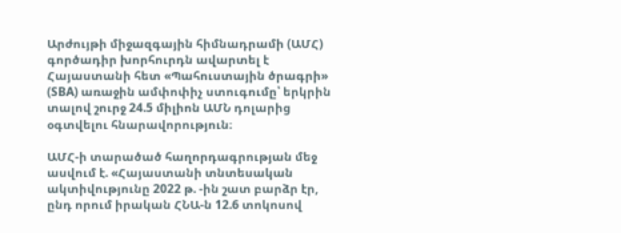Արժույթի միջազգային հիմնադրամի (ԱՄՀ) գործադիր խորհուրդն ավարտել է Հայաստանի հետ «Պահուստային ծրագրի» (SBA) առաջին ամփոփիչ ստուգումը՝ երկրին տալով շուրջ 24.5 միլիոն ԱՄՆ դոլարից օգտվելու հնարավորություն։

ԱՄՀ-ի տարածած հաղորդագրության մեջ ասվում է. «Հայաստանի տնտեսական ակտիվությունը 2022 թ. -ին շատ բարձր էր, ընդ որում իրական ՀՆԱ-ն 12.6 տոկոսով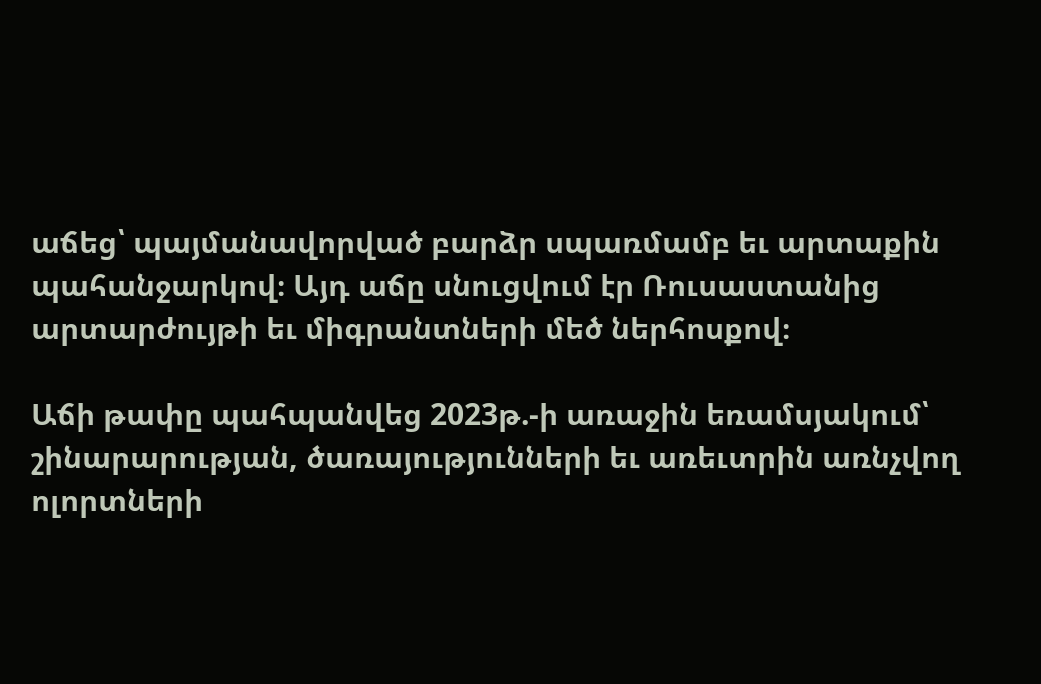աճեց՝ պայմանավորված բարձր սպառմամբ եւ արտաքին պահանջարկով։ Այդ աճը սնուցվում էր Ռուսաստանից արտարժույթի եւ միգրանտների մեծ ներհոսքով։

Աճի թափը պահպանվեց 2023թ.-ի առաջին եռամսյակում՝ շինարարության, ծառայությունների եւ առեւտրին առնչվող ոլորտների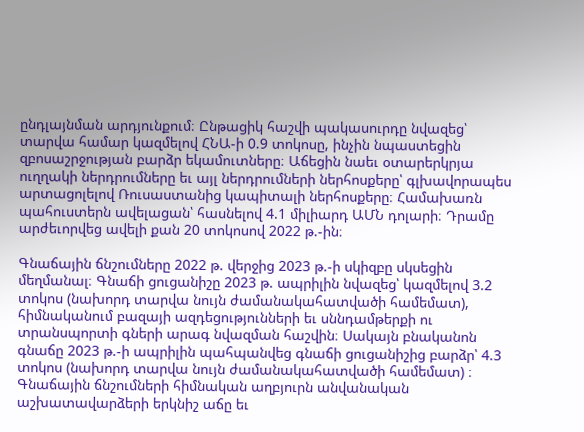ընդլայնման արդյունքում։ Ընթացիկ հաշվի պակասուրդը նվազեց՝ տարվա համար կազմելով ՀՆԱ-ի 0.9 տոկոսը, ինչին նպաստեցին զբոսաշրջության բարձր եկամուտները։ Աճեցին նաեւ օտարերկրյա ուղղակի ներդրումները եւ այլ ներդրումների ներհոսքերը՝ գլխավորապես արտացոլելով Ռուսաստանից կապիտալի ներհոսքերը։ Համախառն պահուստերն ավելացան՝ հասնելով 4.1 միլիարդ ԱՄՆ դոլարի։ Դրամը արժեւորվեց ավելի քան 20 տոկոսով 2022 թ.-ին։

Գնաճային ճնշումները 2022 թ. վերջից 2023 թ.-ի սկիզբը սկսեցին մեղմանալ։ Գնաճի ցուցանիշը 2023 թ. ապրիլին նվազեց՝ կազմելով 3.2 տոկոս (նախորդ տարվա նույն ժամանակահատվածի համեմատ), հիմնականում բազայի ազդեցությունների եւ սննդամթերքի ու տրանսպորտի գների արագ նվազման հաշվին։ Սակայն բնականոն գնաճը 2023 թ.-ի ապրիլին պահպանվեց գնաճի ցուցանիշից բարձր՝ 4.3 տոկոս (նախորդ տարվա նույն ժամանակահատվածի համեմատ) ։ Գնաճային ճնշումների հիմնական աղբյուրն անվանական աշխատավարձերի երկնիշ աճը եւ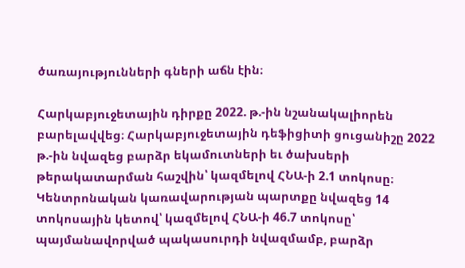ծառայությունների գների աճն էին։

Հարկաբյուջետային դիրքը 2022. թ.-ին նշանակալիորեն բարելավվեց։ Հարկաբյուջետային դեֆիցիտի ցուցանիշը 2022 թ.-ին նվազեց բարձր եկամուտների եւ ծախսերի թերակատարման հաշվին՝ կազմելով ՀՆԱ-ի 2.1 տոկոսը։ Կենտրոնական կառավարության պարտքը նվազեց 14 տոկոսային կետով՝ կազմելով ՀՆԱ-ի 46.7 տոկոսը՝ պայմանավորված պակասուրդի նվազմամբ, բարձր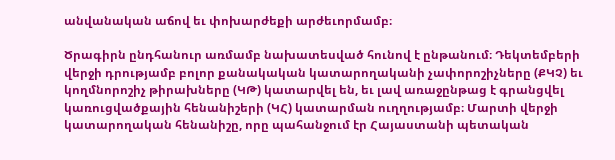անվանական աճով եւ փոխարժեքի արժեւորմամբ։

Ծրագիրն ընդհանուր առմամբ նախատեսված հունով է ընթանում։ Դեկտեմբերի վերջի դրությամբ բոլոր քանակական կատարողականի չափորոշիչները (ՔԿՉ) եւ կողմնորոշիչ թիրախները (ԿԹ) կատարվել են, եւ լավ առաջընթաց է գրանցվել կառուցվածքային հենանիշերի (ԿՀ) կատարման ուղղությամբ։ Մարտի վերջի կատարողական հենանիշը, որը պահանջում էր Հայաստանի պետական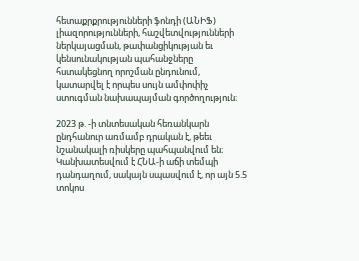հետաքրքրությունների ֆոնդի (ԱՆԻՖ) լիազորությունների, հաշվետվությունների ներկայացման, թափանցիկության եւ կենսունակության պահանջները հստակեցնող որոշման ընդունում, կատարվել է որպես սույն ամփոփիչ ստուգման նախապայման գործողություն։

2023 թ. -ի տնտեսական հեռանկարն ընդհանուր առմամբ դրական է, թեեւ նշանակալի ռիսկերը պահպանվում են։ Կանխատեսվում է ՀՆԱ-ի աճի տեմպի դանդաղում, սակայն սպասվում է, որ այն 5.5 տոկոս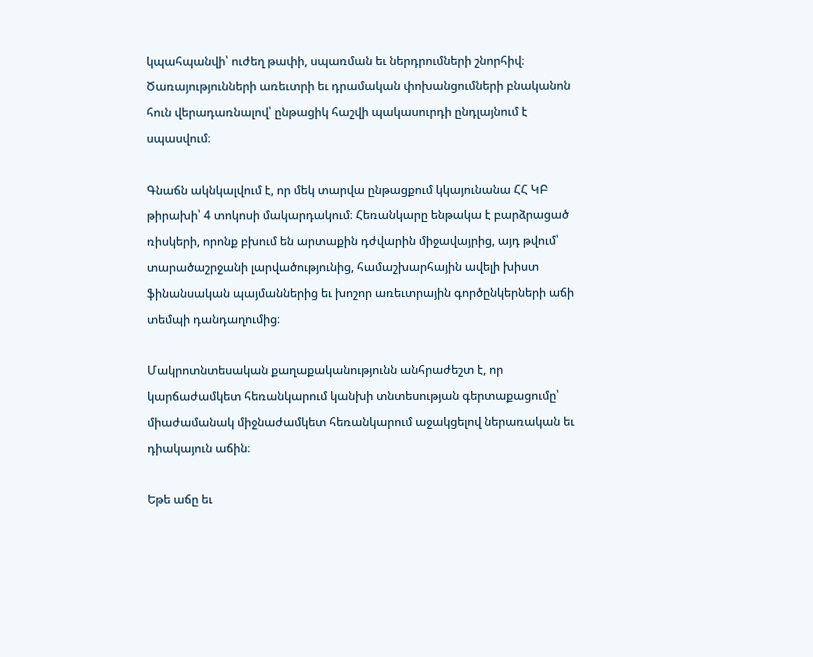կպահպանվի՝ ուժեղ թափի, սպառման եւ ներդրումների շնորհիվ։ Ծառայությունների առեւտրի եւ դրամական փոխանցումների բնականոն հուն վերադառնալով՝ ընթացիկ հաշվի պակասուրդի ընդլայնում է սպասվում։

Գնաճն ակնկալվում է, որ մեկ տարվա ընթացքում կկայունանա ՀՀ ԿԲ թիրախի՝ 4 տոկոսի մակարդակում։ Հեռանկարը ենթակա է բարձրացած ռիսկերի, որոնք բխում են արտաքին դժվարին միջավայրից, այդ թվում՝ տարածաշրջանի լարվածությունից, համաշխարհային ավելի խիստ ֆինանսական պայմաններից եւ խոշոր առեւտրային գործընկերների աճի տեմպի դանդաղումից։

Մակրոտնտեսական քաղաքականությունն անհրաժեշտ է, որ կարճաժամկետ հեռանկարում կանխի տնտեսության գերտաքացումը՝ միաժամանակ միջնաժամկետ հեռանկարում աջակցելով ներառական եւ դիակայուն աճին։

Եթե աճը եւ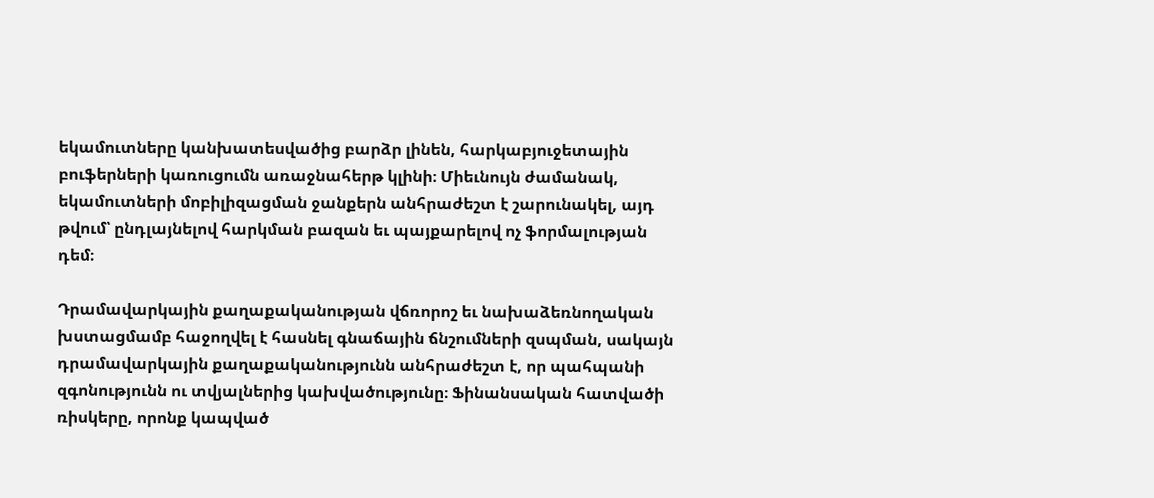եկամուտները կանխատեսվածից բարձր լինեն, հարկաբյուջետային բուֆերների կառուցումն առաջնահերթ կլինի։ Միեւնույն ժամանակ, եկամուտների մոբիլիզացման ջանքերն անհրաժեշտ է շարունակել, այդ թվում՝ ընդլայնելով հարկման բազան եւ պայքարելով ոչ ֆորմալության դեմ։

Դրամավարկային քաղաքականության վճռորոշ եւ նախաձեռնողական խստացմամբ հաջողվել է հասնել գնաճային ճնշումների զսպման, սակայն դրամավարկային քաղաքականությունն անհրաժեշտ է, որ պահպանի զգոնությունն ու տվյալներից կախվածությունը։ Ֆինանսական հատվածի ռիսկերը, որոնք կապված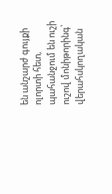են անշարժ գույքի ոլորտի հետ, պահանջում են ուշի ուշով մոնիթորինգ՝ վերահսկողական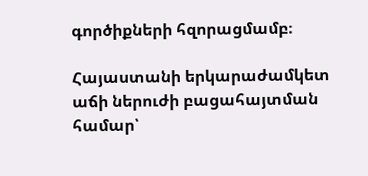գործիքների հզորացմամբ։

Հայաստանի երկարաժամկետ աճի ներուժի բացահայտման համար՝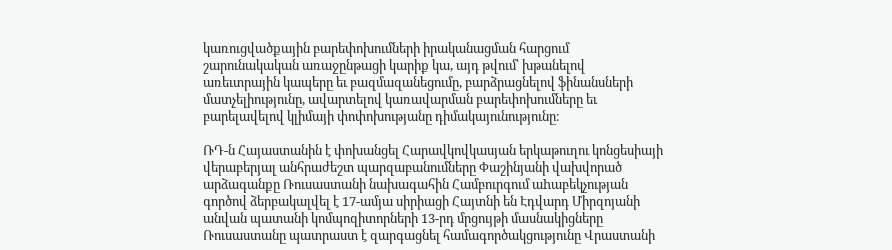կառուցվածքային բարեփոխումների իրականացման հարցում շարունակական առաջընթացի կարիք կա, այդ թվում՝ խթանելով առեւտրային կապերը եւ բազմազանեցումը, բարձրացնելով ֆինանսների մատչելիությունը, ավարտելով կառավարման բարեփոխումները եւ բարելավելով կլիմայի փոփոխությանը դիմակայունությունը։

ՌԴ-ն Հայաստանին է փոխանցել Հարավկովկասյան երկաթուղու կոնցեսիայի վերաբերյալ անհրաժեշտ պարզաբանումները Փաշինյանի վախվորած արձագանքը Ռուսաստանի նախագահին Համբուրգում աhաբեկչության գործով ձերբակալվել է 17-ամյա սիրիացի Հայտնի են Էդվարդ Միրզոյանի անվան պատանի կոմպոզիտորների 13-րդ մրցույթի մասնակիցները Ռուսաստանը պատրաստ է զարգացնել համագործակցությունը Վրաստանի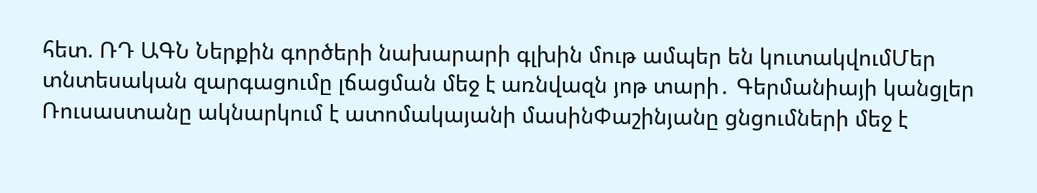հետ. ՌԴ ԱԳՆ Ներքին գործերի նախարարի գլխին մութ ամպեր են կուտակվումՄեր տնտեսական զարգացումը լճացման մեջ է առնվազն յոթ տարի․ Գերմանիայի կանցլեր Ռուսաստանը ակնարկում է ատոմակայանի մասինՓաշինյանը ցնցումների մեջ է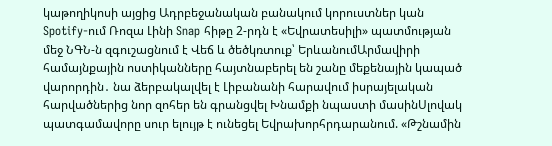կաթողիկոսի այցից Ադրբեջանական բանակում կորուստներ կան Spotify-ում Ռոզա Լինի Snap հիթը 2-րդն է «Եվրատեսիլի» պատմության մեջ ՆԳՆ-ն զգուշացնում է Վեճ և ծեծկռտուք՝ ԵրևանումԱրմավիրի համայնքային ոստիկանները հայտնաբերել են շանը մեքենային կապած վարորդին․ նա ձերբակալվել է Լիբանանի հարավում իսրայելական հարվածներից նոր զոհեր են գրանցվել Խնամքի նպաստի մասինՍլովակ պատգամավորը սուր ելույթ է ունեցել Եվրախորհրդարանում. «Թշնամին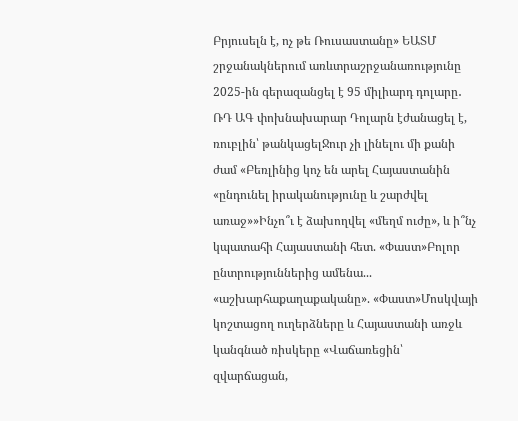Բրյուսելն է, ոչ թե Ռուսաստանը» ԵԱՏՄ շրջանակներում առևտրաշրջանառությունը 2025-ին գերազանցել է 95 միլիարդ դոլարը․ ՌԴ ԱԳ փոխնախարար Դոլարն էժանացել է, ռուբլին՝ թանկացելՋուր չի լինելու մի քանի ժամ «Բեռլինից կոչ են արել Հայաստանին «ընդունել իրականությունը և շարժվել առաջ»»Ինչո՞ւ է ձախողվել «մեղմ ուժը», և ի՞նչ կպատահի Հայաստանի հետ. «Փաստ»Բոլոր ընտրություններից ամենա... «աշխարհաքաղաքականը». «Փաստ»Մոսկվայի կոշտացող ուղերձները և Հայաստանի առջև կանգնած ռիսկերը «Վաճառեցին՝ զվարճացան,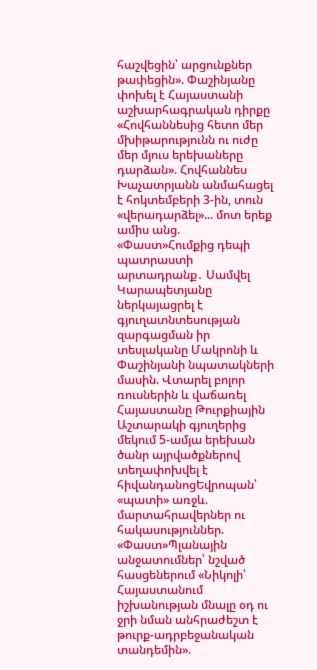հաշվեցին՝ արցունքներ թափեցին». Փաշինյանը փոխել է Հայաստանի աշխարհագրական դիրքը «Հովհաննեսից հետո մեր մխիթարությունն ու ուժը մեր մյուս երեխաները դարձան». Հովհաննես Խաչատրյանն անմահացել է հոկտեմբերի 3-ին, տուն «վերադարձել»... մոտ երեք ամիս անց. «Փաստ»Հումքից դեպի պատրաստի արտադրանք․ Սամվել Կարապետյանը ներկայացրել է գյուղատնտեսության զարգացման իր տեսլականը Մակրոնի և Փաշինյանի նպատակների մասին. Վտարել բոլոր ռուսներին և վաճառել Հայաստանը Թուրքիային Աշտարակի գյուղերից մեկում 5-ամյա երեխան ծանր այրվածքներով տեղափոխվել է հիվանդանոցԵվրոպան՝ «պատի» առջև. մարտահրավերներ ու հակասություններ. «Փաստ»Պլանային անջատումներ՝ նշված հասցեներում «Նիկոլի՝ Հայաստանում իշխանության մնալը օդ ու ջրի նման անհրաժեշտ է թուրք-ադրբեջանական տանդեմին».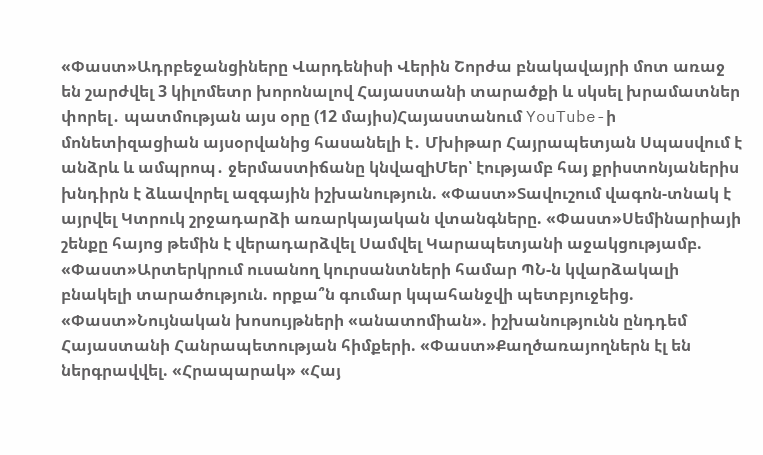«Փաստ»Ադրբեջանցիները Վարդենիսի Վերին Շորժա բնակավայրի մոտ առաջ են շարժվել 3 կիլոմետր խորոնալով Հայաստանի տարածքի և սկսել խրամատներ փորել․ պատմության այս օրը (12 մայիս)Հայաստանում YouTube-ի մոնետիզացիան այսօրվանից հասանելի է․ Մխիթար Հայրապետյան Սպասվում է անձրև և ամպրոպ․ ջերմաստիճանը կնվազիՄեր՝ էությամբ հայ քրիստոնյաներիս խնդիրն է ձևավորել ազգային իշխանություն. «Փաստ»Տավուշում վագոն-տնակ է այրվել Կտրուկ շրջադարձի առարկայական վտանգները. «Փաստ»Սեմինարիայի շենքը հայոց թեմին է վերադարձվել Սամվել Կարապետյանի աջակցությամբ. «Փաստ»Արտերկրում ուսանող կուրսանտների համար ՊՆ-ն կվարձակալի բնակելի տարածություն. որքա՞ն գումար կպահանջվի պետբյուջեից. «Փաստ»Նույնական խոսույթների «անատոմիան». իշխանությունն ընդդեմ Հայաստանի Հանրապետության հիմքերի. «Փաստ»Քաղծառայողներն էլ են ներգրավվել. «Հրապարակ» «Հայ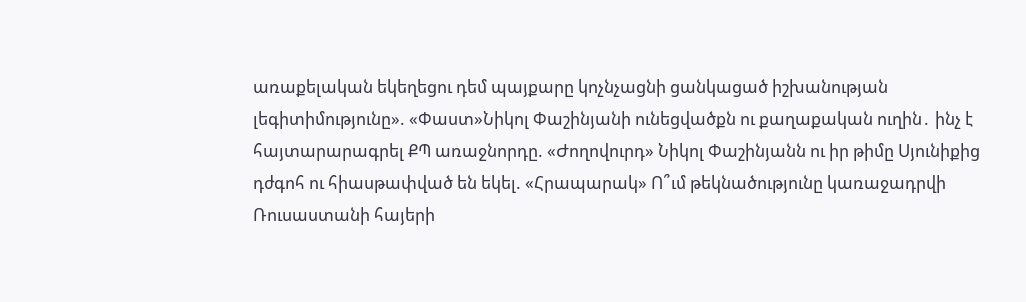առաքելական եկեղեցու դեմ պայքարը կոչնչացնի ցանկացած իշխանության լեգիտիմությունը». «Փաստ»Նիկոլ Փաշինյանի ունեցվածքն ու քաղաքական ուղին․ ինչ է հայտարարագրել ՔՊ առաջնորդը. «Ժողովուրդ» Նիկոլ Փաշինյանն ու իր թիմը Սյունիքից դժգոհ ու հիասթափված են եկել. «Հրապարակ» Ո՞ւմ թեկնածությունը կառաջադրվի Ռուսաստանի հայերի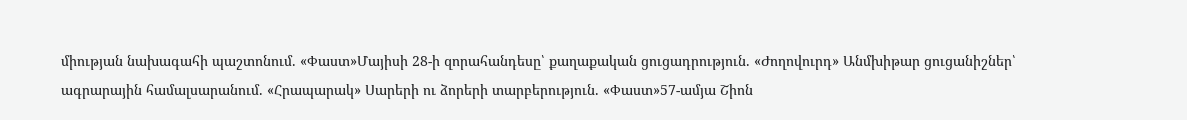միության նախագահի պաշտոնում. «Փաստ»Մայիսի 28-ի զորահանդեսը՝ քաղաքական ցուցադրություն. «Ժողովուրդ» Անմխիթար ցուցանիշներ՝ ագրարային համալսարանում. «Հրապարակ» Սարերի ու ձորերի տարբերություն. «Փաստ»57-ամյա Շիոն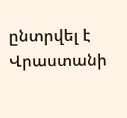ընտրվել է Վրաստանի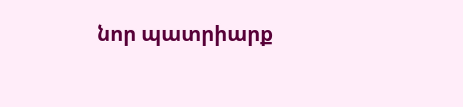նոր պատրիարք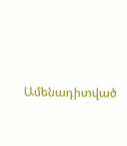Ամենադիտված